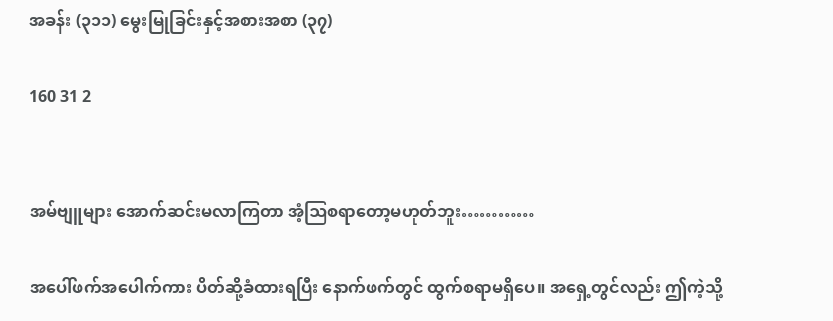အခန်း (၃၁၁) မွေးမြုခြင်းနှင့်အစားအစာ (၃၇)

160 31 2


အမ်ဗျူများ အောက်ဆင်းမလာကြတာ အံ့ဩစရာတော့မဟုတ်ဘူး…………

အပေါ်ဖက်အပေါက်ကား ပိတ်ဆို့ခံထားရပြီး နောက်ဖက်တွင် ထွက်စရာမရှိပေ။ အရှေ့တွင်လည်း ဤကဲ့သို့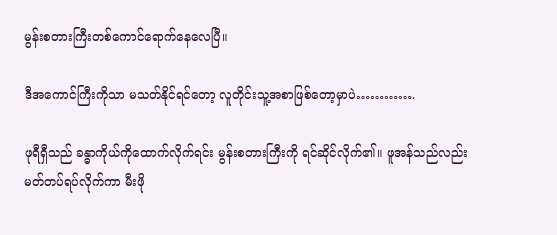မွန်းစတားကြီးတစ်ကောင်ရောက်နေလေပြီ။

ဒီအကောင်ကြီးကိုသာ မသတ်နိုင်ရင်တော့ လူတိုင်းသူ့အစာဖြစ်တော့မှာပဲ………….

ဖုရီရှီသည် ခန္ဓာကိုယ်ကိုထောက်လိုက်ရင်း မွန်းစတားကြီးကို ရင်ဆိုင်လိုက်၏။ ဖူအန်သည်လည်းမတ်တပ်ရပ်လိုက်ကာ မီးဖို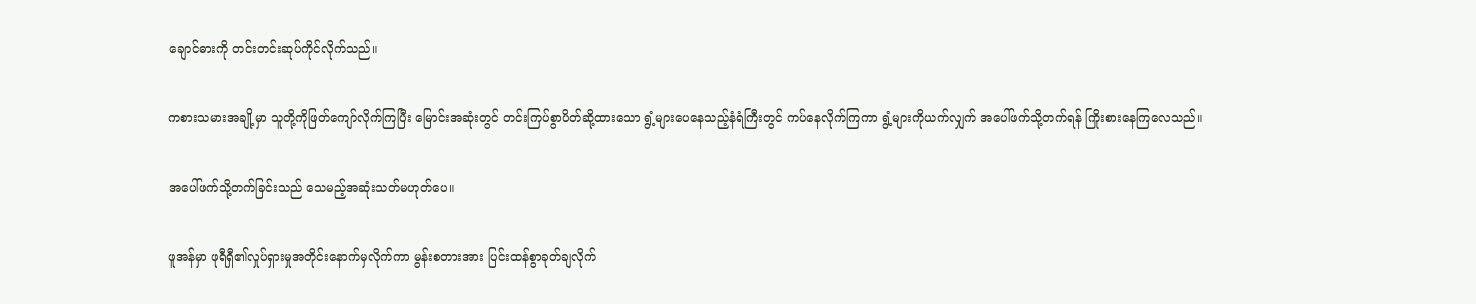ချောင်ဓားကို တင်းတင်းဆုပ်ကိုင်လိုက်သည်။

ကစားသမားအချို့မှာ သူတို့ကိုဖြတ်ကျော်လိုက်ကြပြီး မြောင်းအဆုံးတွင် တင်းကြပ်စွာပိတ်ဆို့ထားသော ရွံ့များပေနေသည့်နံရံကြီးတွင် ကပ်နေလိုက်ကြကာ ရွံ့များကိုယက်လျှက် အပေါ်ဖက်သို့တက်ရန် ကြိုးစားနေကြလေသည်။

အပေါ်ဖက်သို့တက်ခြင်းသည် သေမည့်အဆုံးသတ်မဟုတ်ပေ။

ဖူအန်မှာ ဖုရီရှီ၏လှုပ်ရှားမှုအတိုင်းနောက်မှလိုက်ကာ မွန်းစတားအား ပြင်းထန်စွာခုတ်ချလိုက်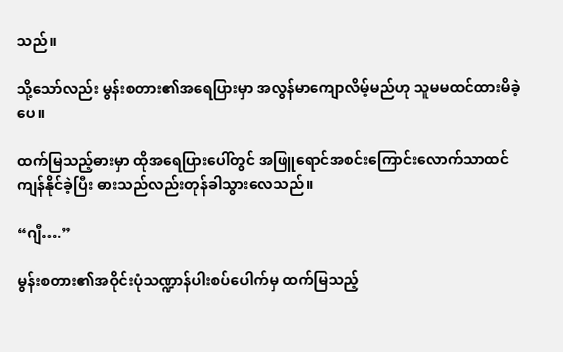သည်။

သို့သော်လည်း မွန်းစတား၏အရေပြားမှာ အလွန်မာကျောလိမ့်မည်ဟု သူမမထင်ထားမိခဲ့ပေ။

ထက်မြသည့်ဓားမှာ ထိုအရေပြားပေါ်တွင် အဖြူရောင်အစင်းကြောင်းလောက်သာထင်ကျန်နိုင်ခဲ့ပြီး ဓားသည်လည်းတုန်ခါသွားလေသည်။

“ဂျီ….”

မွန်းစတား၏အဝိုင်းပုံသဏ္ဍာန်ပါးစပ်ပေါက်မှ ထက်မြသည့်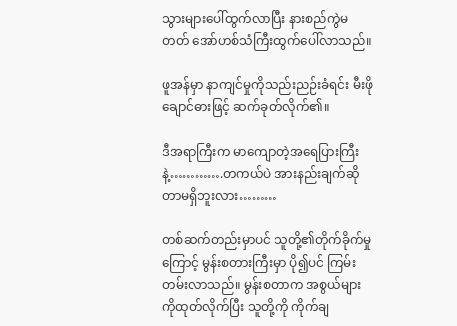သွားများပေါ်ထွက်လာပြီး နားစည်ကွဲမတတ် အော်ဟစ်သံကြီးထွက်ပေါ်လာသည်။

ဖူအန်မှာ နာကျင်မှုကိုသည်းညဉ်းခံရင်း မီးဖိုချောင်ဓားဖြင့် ဆက်ခုတ်လိုက်၏။

ဒီအရာကြီးက မာကျောတဲ့အရေပြားကြီးနဲ့………….တကယ်ပဲ အားနည်းချက်ဆိုတာမရှိဘူးလား………

တစ်ဆက်တည်းမှာပင် သူတို့၏တိုက်ခိုက်မှုကြောင့် မွန်းစတားကြီးမှာ ပို၍ပင် ကြမ်းတမ်းလာသည်။ မွန်းစတာက အစွယ်များကိုထုတ်လိုက်ပြီး သူတို့ကို ကိုက်ချ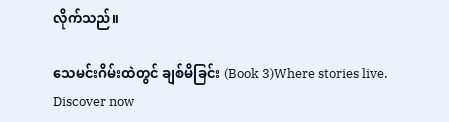လိုက်သည်။

သေမင်းဂိမ်းထဲတွင် ချစ်မိခြင်း (Book 3)Where stories live. Discover now